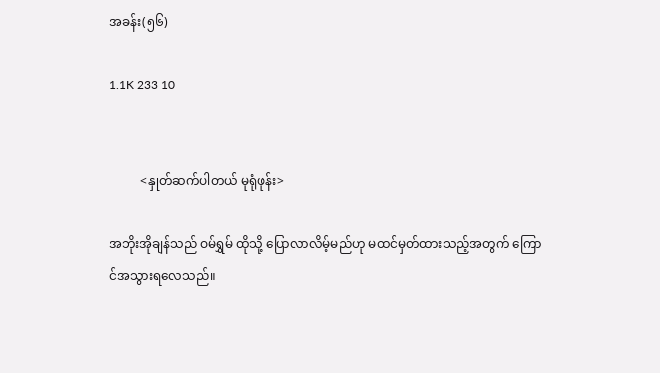အခန်း(၅၆)

1.1K 233 10


          <နှုတ်ဆက်ပါတယ် မုရုံဖုန်း>

အဘိုးအိုချန်သည် ဝမ်ရွှမ် ထိုသို့ ပြောလာလိမ့်မည်ဟု မထင်မှတ်ထားသည့်အတွက် ကြော
င်အသွားရလေသည်။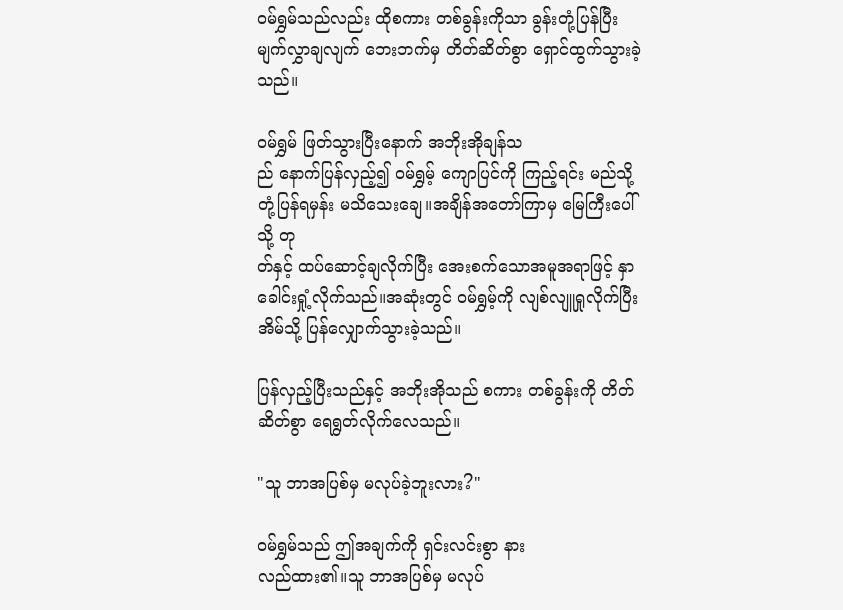ဝမ်ရွှမ်သည်လည်း ထိုစကား တစ်ခွန်းကိုသာ ခွန်းတုံ့ပြန်ပြီး မျက်လွှာချလျက် ဘေးဘက်မှ တိတ်ဆိတ်စွာ ရှောင်ထွက်သွားခဲ့သည်။

ဝမ်ရွှမ် ဖြတ်သွားပြီးနောက် အဘိုးအိုချန်သ
ည် နောက်ပြန်လှည့်၍ ဝမ်ရွှမ့် ကျောပြင်ကို ကြည့်ရင်း မည်သို့ တုံ့ပြန်ရမှန်း မသိသေးချေ။အချိန်အတော်ကြာမှ မြေကြီးပေါ်သို့ တု
တ်နှင့် ထပ်ဆောင့်ချလိုက်ပြီး အေးစက်သောအမူအရာဖြင့် နှာခေါင်းရှုံ့လိုက်သည်။အဆုံးတွင် ဝမ်ရွှမ့်ကို လျစ်လျူရှုလိုက်ပြီး အိမ်သို့ ပြန်လျှောက်သွားခဲ့သည်။

ပြန်လှည့်ပြီးသည်နှင့် အဘိုးအိုသည် စကား တစ်ခွန်းကို တိတ်ဆိတ်စွာ ရေရွတ်လိုက်လေသည်။

"သူ ဘာအပြစ်မှ မလုပ်ခဲ့ဘူးလား?"

ဝမ်ရွှမ်သည် ဤအချက်ကို ရှင်းလင်းစွာ နား
လည်ထား၏။သူ ဘာအပြစ်မှ မလုပ်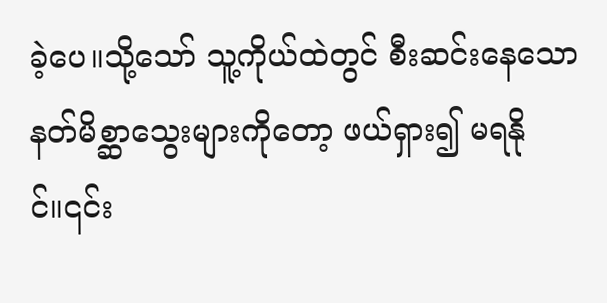ခဲ့ပေ။သို့သော် သူ့ကိုယ်ထဲတွင် စီးဆင်းနေသော နတ်မိစ္ဆာသွေးများကိုတော့ ဖယ်ရှား၍ မရနို
င်။၎င်း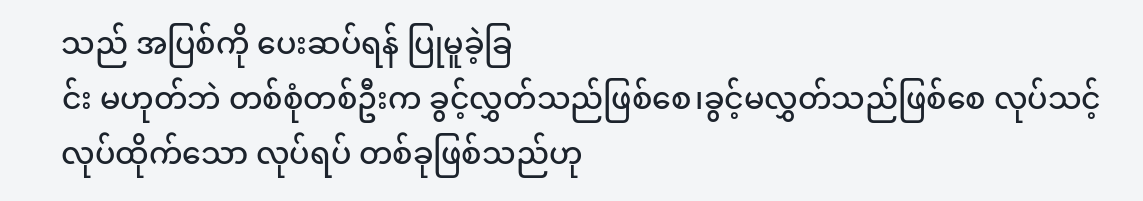သည် အပြစ်ကို ပေးဆပ်ရန် ပြုမူခဲ့ခြ
င်း မဟုတ်ဘဲ တစ်စုံတစ်ဦးက ခွင့်လွှတ်သည်ဖြစ်စေ၊ခွင့်မလွှတ်သည်ဖြစ်စေ လုပ်သင့်လုပ်ထိုက်သော လုပ်ရပ် တစ်ခုဖြစ်သည်ဟု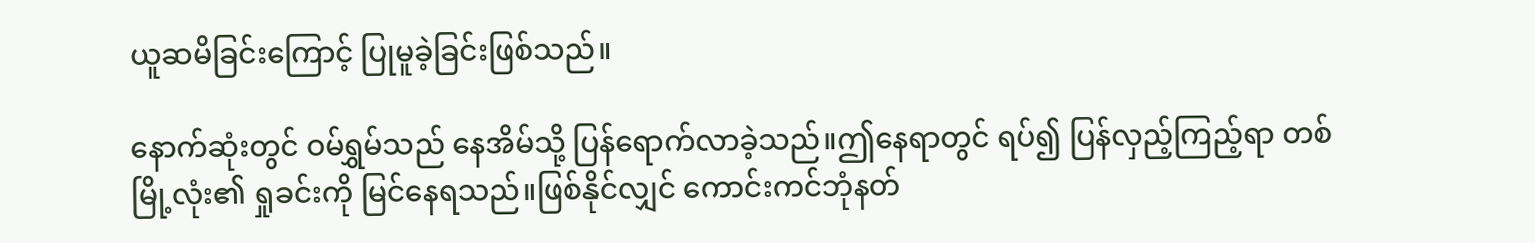ယူဆမိခြင်းကြောင့် ပြုမူခဲ့ခြင်းဖြစ်သည်။

နောက်ဆုံးတွင် ဝမ်ရွှမ်သည် နေအိမ်သို့ ပြန်ရောက်လာခဲ့သည်။ဤနေရာတွင် ရပ်၍ ပြန်လှည့်ကြည့်ရာ တစ်မြို့လုံး၏ ရှုခင်းကို မြင်နေရသည်။ဖြစ်နိုင်လျှင် ကောင်းကင်ဘုံနတ်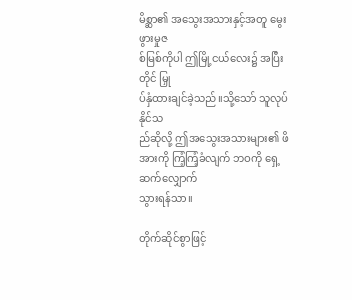မိစ္ဆာ၏ အသွေးအသားနှင့်အတူ မွေးဖွားမှုဇ
စ်မြစ်ကိုပါ ဤမြို့ငယ်လေး၌ အပြီးတိုင် မြှု
ပ်နှံထားချင်ခဲ့သည်။သို့သော် သူလုပ်နိုင်သ
ည်ဆိုလို့ ဤအသွေးအသားများ၏ ဖိအားကို ကြံ့ကြံ့ခံလျက် ဘဝကို ရှေ့ဆက်လျှောက်
သွားရန်သာ။

တိုက်ဆိုင်စွာဖြင့်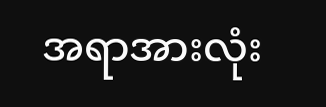အရာအားလုံး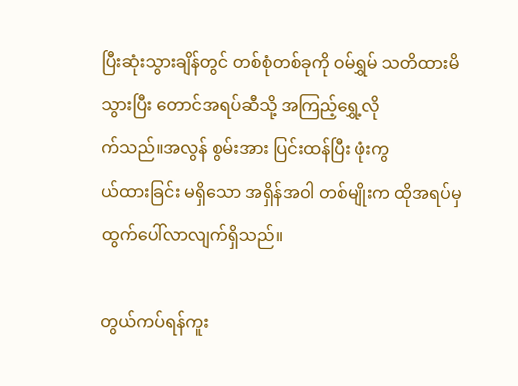ပြီးဆုံးသွားချိန်တွင် တစ်စုံတစ်ခုကို ဝမ်ရွှမ် သတိထားမိ
သွားပြီး တောင်အရပ်ဆီသို့ အကြည့်ရွှေ့လို
က်သည်။အလွန် စွမ်းအား ပြင်းထန်ပြီး ဖုံးကွ
ယ်ထားခြင်း မရှိသော အရှိန်အဝါ တစ်မျိုးက ထိုအရပ်မှ ထွက်ပေါ်လာလျက်ရှိသည်။

တွယ်ကပ်ရန်ကူး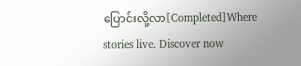ပြောင်းလို့လာ[Completed]Where stories live. Discover now